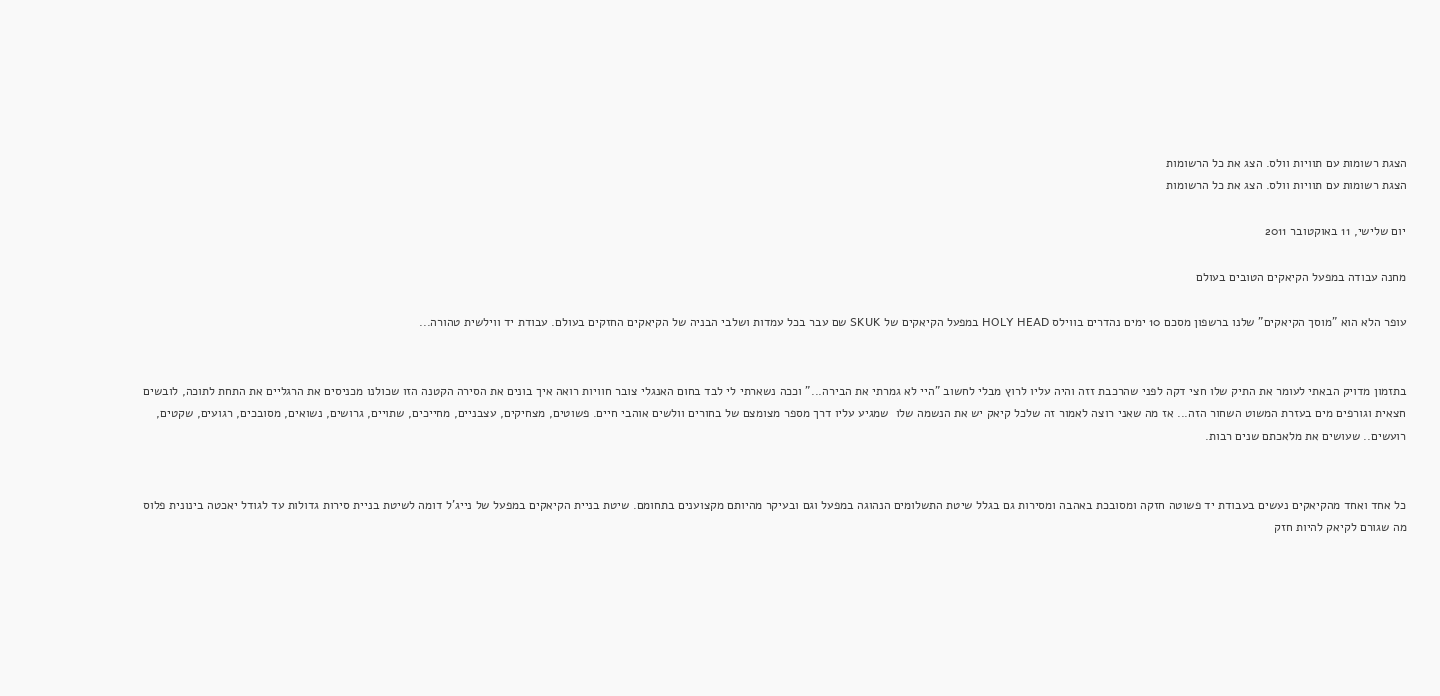הצגת רשומות עם תוויות וולס. הצג את כל הרשומות
הצגת רשומות עם תוויות וולס. הצג את כל הרשומות

יום שלישי, 11 באוקטובר 2011

מחנה עבודה במפעל הקיאקים הטובים בעולם

עופר הלא הוא "מוסך הקיאקים" שלנו ברשפון מסכם 10 ימים נהדרים בווילס HOLY HEAD במפעל הקיאקים של SKUK שם עבר בכל עמדות ושלבי הבניה של הקיאקים החזקים בעולם. עבודת יד ווילשית טהורה...


בתזמון מדויק הבאתי לעומר את התיק שלו חצי דקה לפני שהרכבת זזה והיה עליו לרוץ מבלי לחשוב "היי לא גמרתי את הבירה..." וככה נשארתי לי לבד בחום האנגלי צובר חוויות רואה איך בונים את הסירה הקטנה הזו שכולנו מכניסים את הרגליים את התחת לתוכה, לובשים חצאית וגורפים מים בעזרת המשוט השחור הזה... אז מה שאני רוצה לאמור זה שלכל קיאק יש את הנשמה שלו  שמגיע עליו דרך מספר מצומצם של בחורים וולשים אוהבי חיים. פשוטים, מצחיקים, עצבניים, מחייכים, שתויים, גרושים, נשואים, מסובכים, רגועים, שקטים, רועשים.. שעושים את מלאכתם שנים רבות.


כל אחד ואחד מהקיאקים נעשים בעבודת יד פשוטה חזקה ומסובכת באהבה ומסירות גם בגלל שיטת התשלומים הנהוגה במפעל וגם ובעיקר מהיותם מקצוענים בתחומם. שיטת בניית הקיאקים במפעל של נייג'ל דומה לשיטת בניית סירות גדולות עד לגודל יאכטה בינונית פלוס מה שגורם לקיאק להיות חזק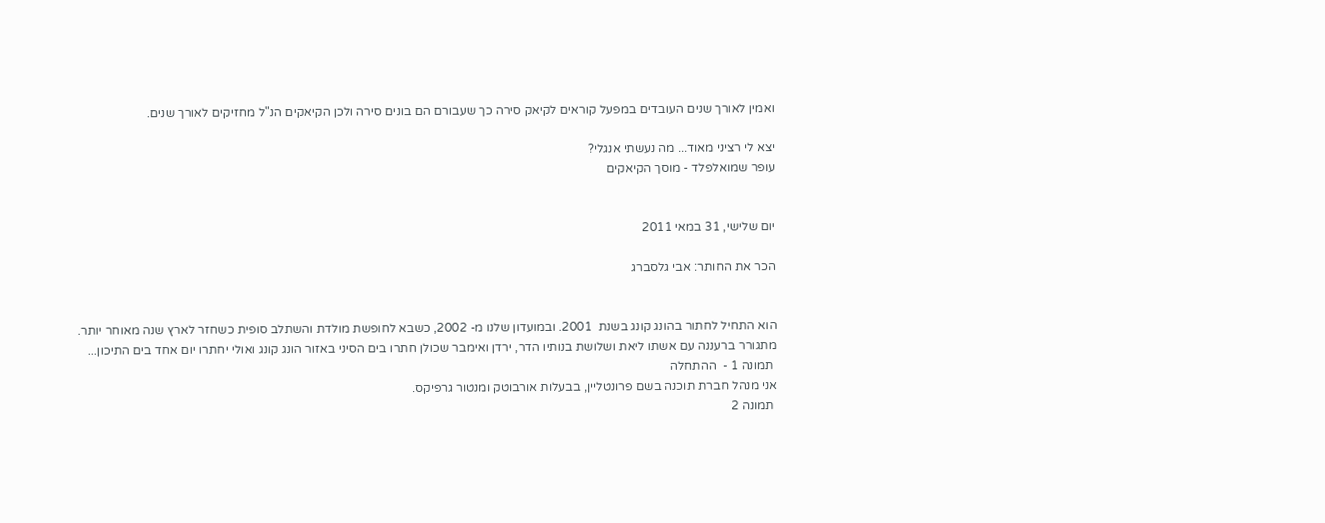ואמין לאורך שנים העובדים במפעל קוראים לקיאק סירה כך שעבורם הם בונים סירה ולכן הקיאקים הנ"ל מחזיקים לאורך שנים.

יצא לי רציני מאוד... מה נעשתי אנגלי?
עופר שמואלפלד - מוסך הקיאקים


יום שלישי, 31 במאי 2011

הכר את החותר: אבי גלסברג


הוא התחיל לחתור בהונג קונג בשנת  2001. ובמועדון שלנו מ- 2002, כשבא לחופשת מולדת והשתלב סופית כשחזר לארץ שנה מאוחר יותר. מתגורר ברעננה עם אשתו ליאת ושלושת בנותיו הדר, ירדן ואימבר שכולן חתרו בים הסיני באזור הונג קונג ואולי יחתרו יום אחד בים התיכון...
 תמונה 1 -  ההתחלה
אני מנהל חברת תוכנה בשם פרונטליין, בבעלות אורבוטק ומנטור גרפיקס.
 תמונה 2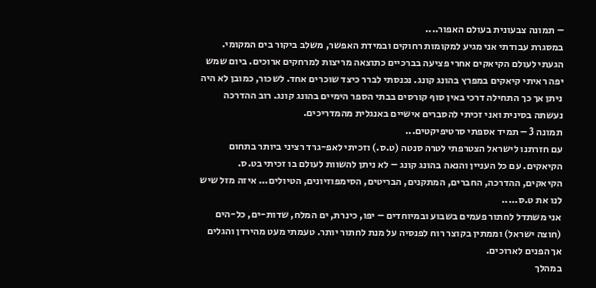– תמונה צבעונית בעולם האפור....
במסגרת עבודתי אני מגיע למקומות רחוקים ובמידת האפשר, משלב ביקור בים המקומי. הגעתי לעולם הקיאקים אחרי פציעה בברכיים כתוצאה מריצות למרחקים ארוכים. ביום שמש יפה ראיתי קיאקים במפרץ בהונג קונג. נכנסתי לברר כיצד שוכרים אחד. לשכור, כמובן לא היה ניתן אך כך התחילה דרכי באין סוף קורסים בבתי הספר הימיים בהונג קונג. רוב ההדרכה נעשתה בסינית ואני זכיתי להסברים אישיים באנגלית מהמדריכים.
תמונה 3 – תמיד אספתי סרטיפיקטים...
עם חזרתנו לישראל הצטרפתי לטרה סנטה (ט.ס.) וזכיתי לאפ-גרד רציני ביותר בתחום הקיאקים. עם כל העניין והנאה בהונג קונג – לא ניתן להשוות לעולם בו זכיתי בט.ס. הקיאקים, ההדרכה, החברים, המתקנים, הבריטים, הסימפוזיונים, הטיולים... איזה מזל שיש לנו את ט.ס.....
אני משתדל לחתור פעמים בשבוע ובמיוחדים – יפו, כינרת, ים המלח, שדות-ים, כל-הים (חוצה ישראל) וממתין בקוצר רוח לפנסיה על מנת לחתור יותר. טעמתי מעט מהירדן והגלים אך הפנים לארוכים.
במהלך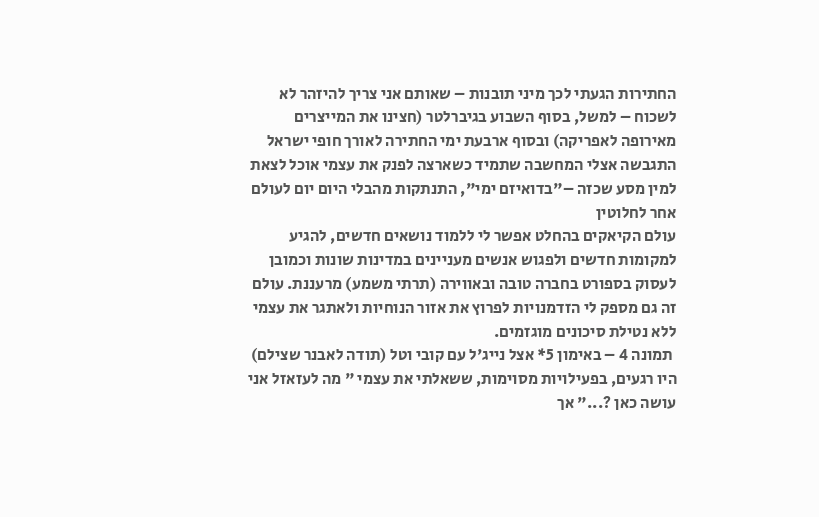החתירות הגעתי לכך מיני תובנות – שאותם אני צריך להיזהר לא לשכוח – למשל, בסוף השבוע בגיברלטר (חצינו את המייצרים מאירופה לאפריקה) ובסוף ארבעת ימי החתירה לאורך חופי ישראל התגבשה אצלי המחשבה שתמיד כשארצה לפנק את עצמי אוכל לצאת למין מסע שכזה –"בדואיזם ימי", התנתקות מהבלי היום יום לעולם אחר לחלוטין
עולם הקיאקים בהחלט אפשר לי ללמוד נושאים חדשים, להגיע למקומות חדשים ולפגוש אנשים מעניינים במדינות שונות וכמובן לעסוק בספורט בחברה טובה ובאווירה (תרתי משמע) מרעננת. עולם זה גם מספק לי הזדמנויות לפרוץ את אזור הנוחיות ולאתגר את עצמי ללא נטילת סיכונים מוגזמים.
 תמונה 4 – באימון 5* אצל נייג'ל עם קובי וטל (תודה לאבנר שצילם)
היו רגעים, בפעילויות מסוימות, ששאלתי את עצמי " מה לעזאזל אני עושה כאן ?..." אך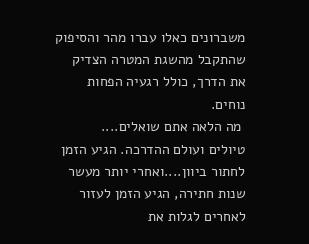משברונים כאלו עברו מהר והסיפוק שהתקבל מהשגת המטרה הצדיק את הדרך, כולל רגעיה הפחות נוחים.
 מה הלאה אתם שואלים....
טיולים ועולם ההדרכה. הגיע הזמן לחתור ביוון....ואחרי יותר מעשר שנות חתירה, הגיע הזמן לעזור לאחרים לגלות את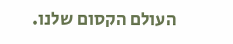העולם הקסום שלנו.